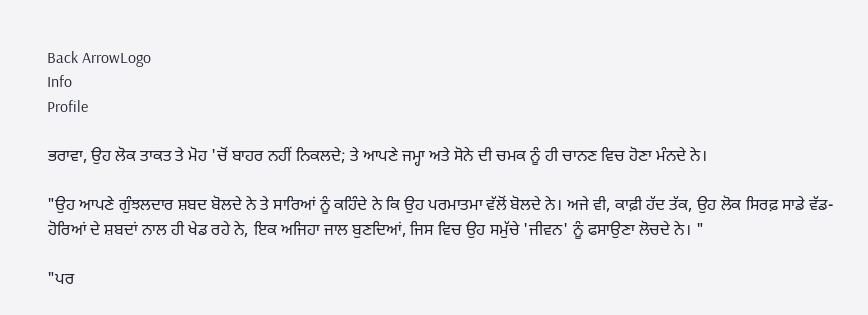Back ArrowLogo
Info
Profile

ਭਰਾਵਾ, ਉਹ ਲੋਕ ਤਾਕਤ ਤੇ ਮੋਹ 'ਚੋਂ ਬਾਹਰ ਨਹੀਂ ਨਿਕਲਦੇ; ਤੇ ਆਪਣੇ ਜਮ੍ਹਾ ਅਤੇ ਸੋਨੇ ਦੀ ਚਮਕ ਨੂੰ ਹੀ ਚਾਨਣ ਵਿਚ ਹੋਣਾ ਮੰਨਦੇ ਨੇ।

"ਉਹ ਆਪਣੇ ਗੁੰਝਲਦਾਰ ਸ਼ਬਦ ਬੋਲਦੇ ਨੇ ਤੇ ਸਾਰਿਆਂ ਨੂੰ ਕਹਿੰਦੇ ਨੇ ਕਿ ਉਹ ਪਰਮਾਤਮਾ ਵੱਲੋਂ ਬੋਲਦੇ ਨੇ। ਅਜੇ ਵੀ, ਕਾਫ਼ੀ ਹੱਦ ਤੱਕ, ਉਹ ਲੋਕ ਸਿਰਫ਼ ਸਾਡੇ ਵੱਡ- ਹੋਰਿਆਂ ਦੇ ਸ਼ਬਦਾਂ ਨਾਲ ਹੀ ਖੇਡ ਰਹੇ ਨੇ, ਇਕ ਅਜਿਹਾ ਜਾਲ ਬੁਣਦਿਆਂ, ਜਿਸ ਵਿਚ ਉਹ ਸਮੁੱਚੇ 'ਜੀਵਨ' ਨੂੰ ਫਸਾਉਣਾ ਲੋਚਦੇ ਨੇ। "

"ਪਰ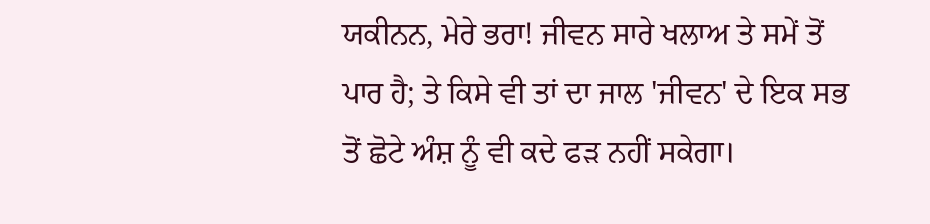ਯਕੀਨਨ, ਮੇਰੇ ਭਰਾ! ਜੀਵਨ ਸਾਰੇ ਖਲਾਅ ਤੇ ਸਮੇਂ ਤੋਂ ਪਾਰ ਹੈ; ਤੇ ਕਿਸੇ ਵੀ ਤਾਂ ਦਾ ਜਾਲ 'ਜੀਵਨ' ਦੇ ਇਕ ਸਭ ਤੋਂ ਛੋਟੇ ਅੰਸ਼ ਨੂੰ ਵੀ ਕਦੇ ਫੜ ਨਹੀਂ ਸਕੇਗਾ।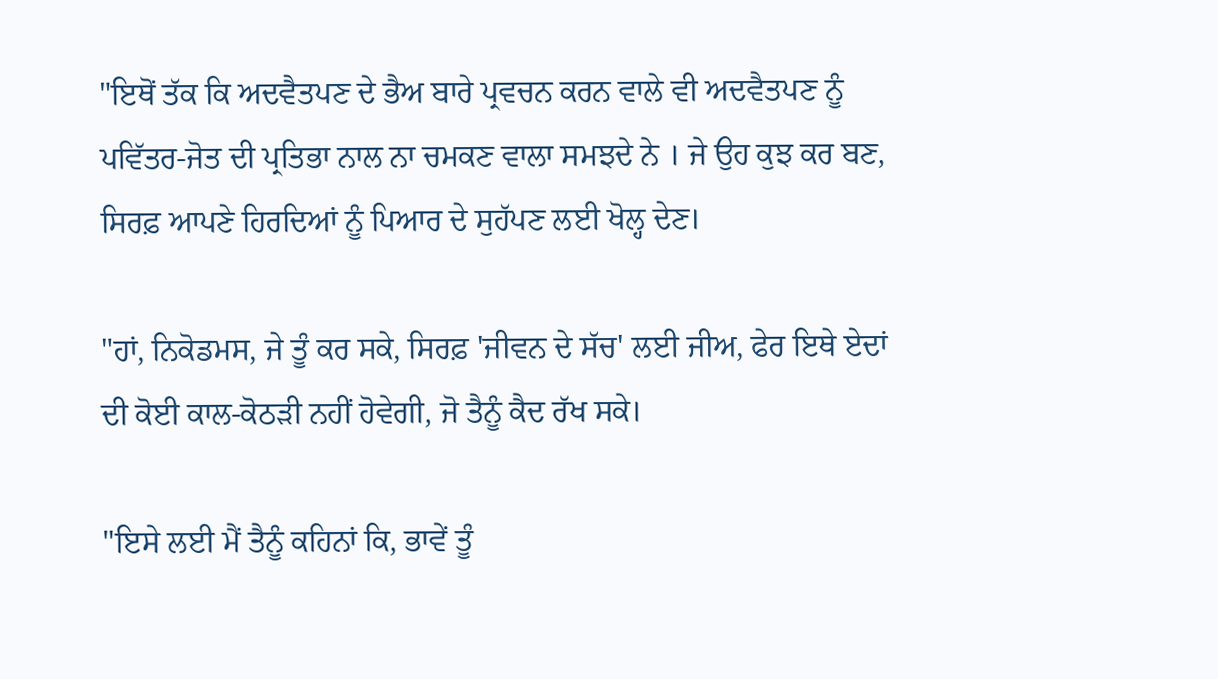"ਇਥੋਂ ਤੱਕ ਕਿ ਅਦਵੈਤਪਣ ਦੇ ਭੈਅ ਬਾਰੇ ਪ੍ਰਵਚਨ ਕਰਨ ਵਾਲੇ ਵੀ ਅਦਵੈਤਪਣ ਨੂੰ ਪਵਿੱਤਰ-ਜੋਤ ਦੀ ਪ੍ਰਤਿਭਾ ਨਾਲ ਨਾ ਚਮਕਣ ਵਾਲਾ ਸਮਝਦੇ ਨੇ । ਜੇ ਉਹ ਕੁਝ ਕਰ ਬਣ, ਸਿਰਫ਼ ਆਪਣੇ ਹਿਰਦਿਆਂ ਨੂੰ ਪਿਆਰ ਦੇ ਸੁਹੱਪਣ ਲਈ ਖੋਲ੍ਹ ਦੇਣ।

"ਹਾਂ, ਨਿਕੋਡਮਸ, ਜੇ ਤੂੰ ਕਰ ਸਕੇ, ਸਿਰਫ਼ 'ਜੀਵਨ ਦੇ ਸੱਚ' ਲਈ ਜੀਅ, ਫੇਰ ਇਥੇ ਏਦਾਂ ਦੀ ਕੋਈ ਕਾਲ-ਕੋਠੜੀ ਨਹੀਂ ਹੋਵੇਗੀ, ਜੋ ਤੈਨੂੰ ਕੈਦ ਰੱਖ ਸਕੇ।

"ਇਸੇ ਲਈ ਮੈਂ ਤੈਨੂੰ ਕਹਿਨਾਂ ਕਿ, ਭਾਵੇਂ ਤੂੰ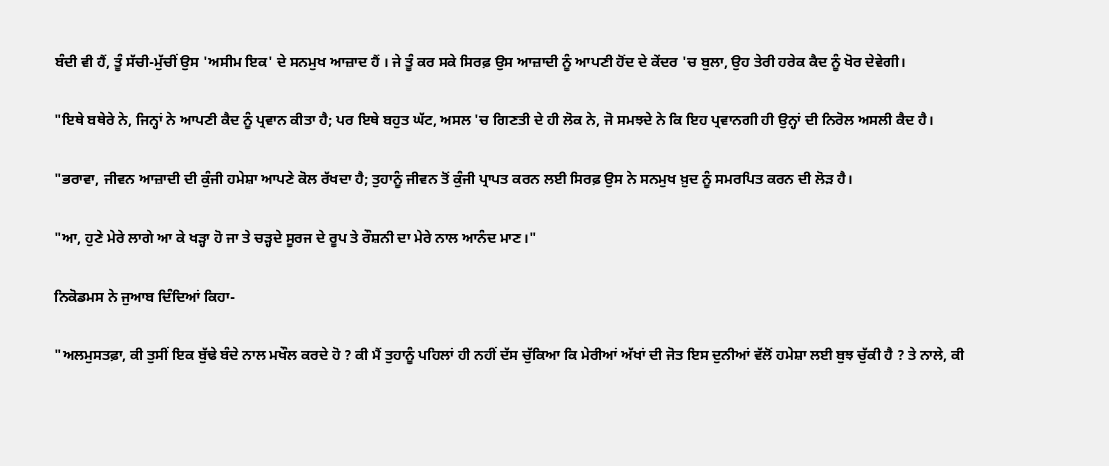ਬੰਦੀ ਵੀ ਹੈਂ, ਤੂੰ ਸੱਚੀ-ਮੁੱਚੀਂ ਉਸ 'ਅਸੀਮ ਇਕ' ਦੇ ਸਨਮੁਖ ਆਜ਼ਾਦ ਹੈਂ । ਜੇ ਤੂੰ ਕਰ ਸਕੇ ਸਿਰਫ਼ ਉਸ ਆਜ਼ਾਦੀ ਨੂੰ ਆਪਣੀ ਹੋਂਦ ਦੇ ਕੇਂਦਰ 'ਚ ਬੁਲਾ, ਉਹ ਤੇਰੀ ਹਰੇਕ ਕੈਦ ਨੂੰ ਖੋਰ ਦੇਵੇਗੀ।

"ਇਥੇ ਬਥੇਰੇ ਨੇ, ਜਿਨ੍ਹਾਂ ਨੇ ਆਪਣੀ ਕੈਦ ਨੂੰ ਪ੍ਰਵਾਨ ਕੀਤਾ ਹੈ; ਪਰ ਇਥੇ ਬਹੁਤ ਘੱਟ, ਅਸਲ 'ਚ ਗਿਣਤੀ ਦੇ ਹੀ ਲੋਕ ਨੇ, ਜੋ ਸਮਝਦੇ ਨੇ ਕਿ ਇਹ ਪ੍ਰਵਾਨਗੀ ਹੀ ਉਨ੍ਹਾਂ ਦੀ ਨਿਰੋਲ ਅਸਲੀ ਕੈਦ ਹੈ।

"ਭਰਾਵਾ, ਜੀਵਨ ਆਜ਼ਾਦੀ ਦੀ ਕੁੰਜੀ ਹਮੇਸ਼ਾ ਆਪਣੇ ਕੋਲ ਰੱਖਦਾ ਹੈ; ਤੁਹਾਨੂੰ ਜੀਵਨ ਤੋਂ ਕੁੰਜੀ ਪ੍ਰਾਪਤ ਕਰਨ ਲਈ ਸਿਰਫ਼ ਉਸ ਨੇ ਸਨਮੁਖ ਖ਼ੁਦ ਨੂੰ ਸਮਰਪਿਤ ਕਰਨ ਦੀ ਲੋੜ ਹੈ।

"ਆ, ਹੁਣੇ ਮੇਰੇ ਲਾਗੇ ਆ ਕੇ ਖੜ੍ਹਾ ਹੋ ਜਾ ਤੇ ਚੜ੍ਹਦੇ ਸੂਰਜ ਦੇ ਰੂਪ ਤੇ ਰੌਸ਼ਨੀ ਦਾ ਮੇਰੇ ਨਾਲ ਆਨੰਦ ਮਾਣ।"

ਨਿਕੋਡਮਸ ਨੇ ਜੁਆਬ ਦਿੰਦਿਆਂ ਕਿਹਾ-

"ਅਲਮੁਸਤਫ਼ਾ, ਕੀ ਤੁਸੀਂ ਇਕ ਬੁੱਢੇ ਬੰਦੇ ਨਾਲ ਮਖੌਲ ਕਰਦੇ ਹੋ ? ਕੀ ਮੈਂ ਤੁਹਾਨੂੰ ਪਹਿਲਾਂ ਹੀ ਨਹੀਂ ਦੱਸ ਚੁੱਕਿਆ ਕਿ ਮੇਰੀਆਂ ਅੱਖਾਂ ਦੀ ਜੋਤ ਇਸ ਦੁਨੀਆਂ ਵੱਲੋਂ ਹਮੇਸ਼ਾ ਲਈ ਬੁਝ ਚੁੱਕੀ ਹੈ ? ਤੇ ਨਾਲੇ, ਕੀ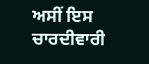ਅਸੀਂ ਇਸ ਚਾਰਦੀਵਾਰੀ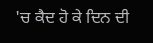'ਚ ਕੈਦ ਹੋ ਕੇ ਦਿਨ ਦੀ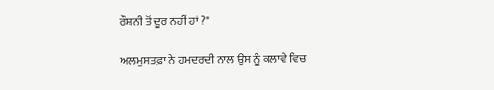ਰੌਸ਼ਨੀ ਤੋਂ ਦੂਰ ਨਹੀਂ ਹਾਂ ?"

ਅਲਮੁਸਤਫ਼ਾ ਨੇ ਹਮਦਰਦੀ ਨਾਲ ਉਸ ਨੂੰ ਕਲਾਵੇ ਵਿਚ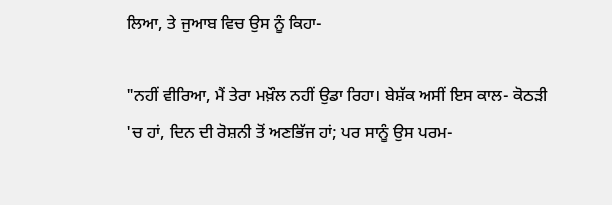ਲਿਆ, ਤੇ ਜੁਆਬ ਵਿਚ ਉਸ ਨੂੰ ਕਿਹਾ-

"ਨਹੀਂ ਵੀਰਿਆ, ਮੈਂ ਤੇਰਾ ਮਖ਼ੌਲ ਨਹੀਂ ਉਡਾ ਰਿਹਾ। ਬੇਸ਼ੱਕ ਅਸੀਂ ਇਸ ਕਾਲ- ਕੋਠੜੀ 'ਚ ਹਾਂ, ਦਿਨ ਦੀ ਰੋਸ਼ਨੀ ਤੋਂ ਅਣਭਿੱਜ ਹਾਂ; ਪਰ ਸਾਨੂੰ ਉਸ ਪਰਮ-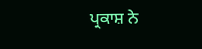ਪ੍ਰਕਾਸ਼ ਨੇ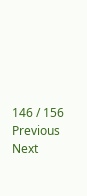146 / 156
Previous
Next